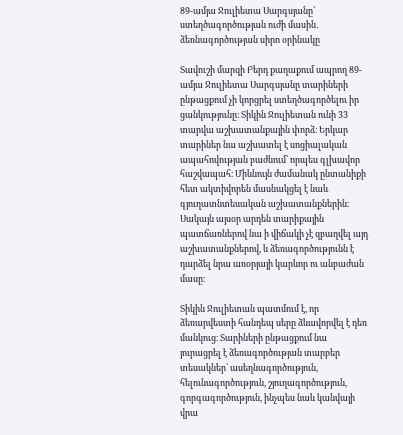89-ամյա Ջուլիետա Սարգսյանը՝ ստեղծագործության ուժի մասին․ ձեռնագործության սիրո օրինակը

Տավուշի մարզի Բերդ քաղաքում ապրող 89-ամյա Ջուլիետա Սարգսյանը տարիների ընթացքում չի կորցրել ստեղծագործելու իր ցանկությունը։ Տիկին Ջուլիետան ունի 33 տարվա աշխատանքային փորձ։ Երկար տարիներ նա աշխատել է սոցիալական ապահովության բաժնում՝ որպես գլխավոր հաշվապահ։ Միևնույն ժամանակ ընտանիքի հետ ակտիվորեն մասնակցել է նաև գյուղատնտեսական աշխատանքներին։ Սակայն այսօր արդեն տարիքային պատճառներով նա ի վիճակի չէ զբաղվել այդ աշխատանքներով, և ձեռագործությունն է դարձել նրա առօրյայի կարևոր ու անբաժան մասը։

Տիկին Ջուլիետան պատմում է, որ ձեռարվեստի հանդեպ սերը ձևավորվել է դեռ մանկուց։ Տարիների ընթացքում նա յուրացրել է ձեռագործության տարբեր տեսակներ՝ ասեղնագործություն, հելունագործություն, շյուղագործություն, գորգագործություն, ինչպես նաև կանվայի վրա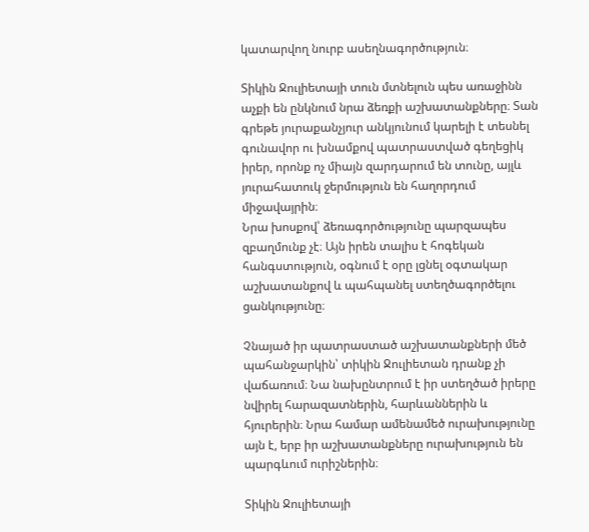կատարվող նուրբ ասեղնագործություն։

Տիկին Ջուլիետայի տուն մտնելուն պես առաջինն աչքի են ընկնում նրա ձեռքի աշխատանքները։ Տան գրեթե յուրաքանչյուր անկյունում կարելի է տեսնել գունավոր ու խնամքով պատրաստված գեղեցիկ իրեր, որոնք ոչ միայն զարդարում են տունը, այլև յուրահատուկ ջերմություն են հաղորդում միջավայրին։
Նրա խոսքով՝ ձեռագործությունը պարզապես զբաղմունք չէ։ Այն իրեն տալիս է հոգեկան հանգստություն, օգնում է օրը լցնել օգտակար աշխատանքով և պահպանել ստեղծագործելու ցանկությունը։

Չնայած իր պատրաստած աշխատանքների մեծ պահանջարկին՝ տիկին Ջուլիետան դրանք չի վաճառում։ Նա նախընտրում է իր ստեղծած իրերը նվիրել հարազատներին, հարևաններին և հյուրերին։ Նրա համար ամենամեծ ուրախությունը այն է, երբ իր աշխատանքները ուրախություն են պարգևում ուրիշներին։

Տիկին Ջուլիետայի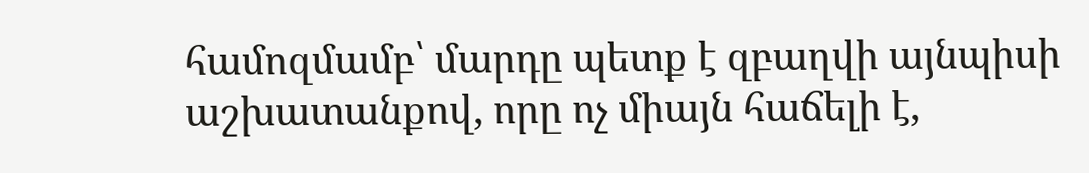համոզմամբ՝ մարդը պետք է զբաղվի այնպիսի աշխատանքով, որը ոչ միայն հաճելի է,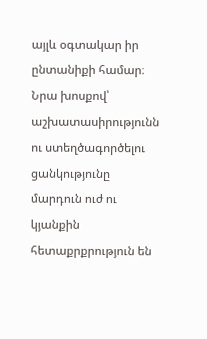այլև օգտակար իր ընտանիքի համար։ Նրա խոսքով՝ աշխատասիրությունն ու ստեղծագործելու ցանկությունը մարդուն ուժ ու կյանքին հետաքրքրություն են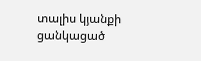տալիս կյանքի ցանկացած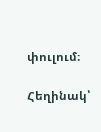փուլում։

Հեղինակ՝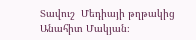Տավուշ  Մեդիայի թղթակից Անահիտ Մակյան։